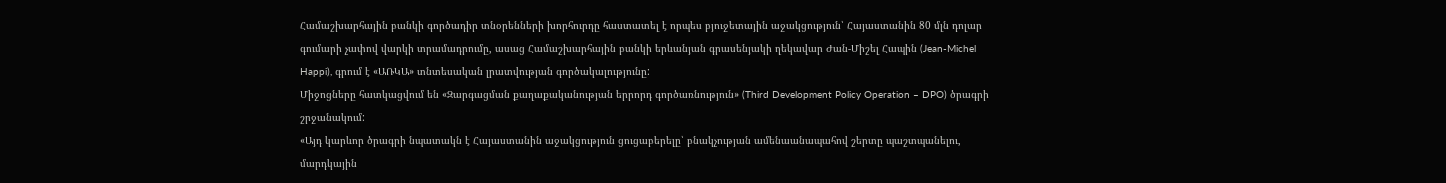Համաշխարհային բանկի գործադիր տնօրենների խորհուրդը հաստատել է որպես բյուջետային աջակցություն՝ Հայաստանին 80 մլն դոլար գումարի չափով վարկի տրամադրումը, ասաց Համաշխարհային բանկի երևանյան գրասենյակի ղեկավար Ժան-Միշել Հապին (Jean-Michel Happi), գրում է «ԱՌԿԱ» տնտեսական լրատվության գործակալությունը:
Միջոցները հատկացվում են «Զարգացման քաղաքականության երրորդ գործառնություն» (Third Development Policy Operation – DPO) ծրագրի շրջանակում:
«Այդ կարևոր ծրագրի նպատակն է Հայաստանին աջակցություն ցուցաբերելը՝ բնակչության ամենաանապահով շերտը պաշտպանելու, մարդկային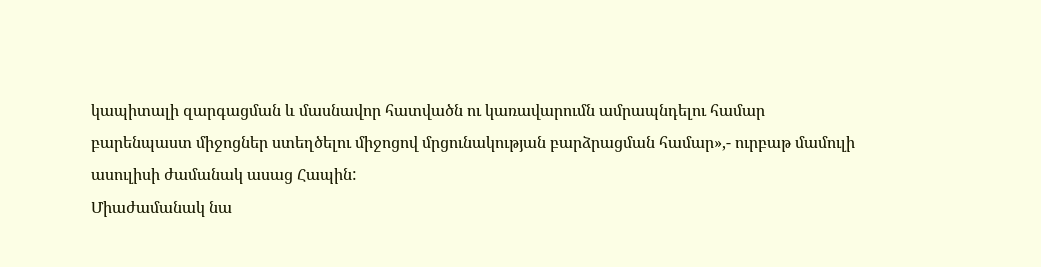կապիտալի զարգացման և մասնավոր հատվածն ու կառավարումն ամրապնդելու համար բարենպաստ միջոցներ ստեղծելու միջոցով մրցունակության բարձրացման համար»,- ուրբաթ մամուլի ասուլիսի ժամանակ ասաց Հապին:
Միաժամանակ նա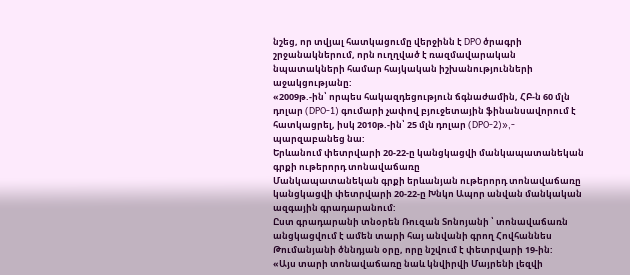նշեց, որ տվյալ հատկացումը վերջինն է DPO ծրագրի շրջանակներում, որն ուղղված է ռազմավարական նպատակների համար հայկական իշխանությունների աջակցությանը:
«2009թ.-ին՝ որպես հակազդեցություն ճգնաժամին, ՀԲ-ն 60 մլն դոլար (DPO-1) գումարի չափով բյուջետային ֆինանսավորում է հատկացրել, իսկ 2010թ.-ին՝ 25 մլն դոլար (DPO-2)»,- պարզաբանեց նա:
Երևանում փետրվարի 20-22-ը կանցկացվի մանկապատանեկան գրքի ութերորդ տոնավաճառը
Մանկապատանեկան գրքի երևանյան ութերորդ տոնավաճառը կանցկացվի փետրվարի 20-22-ը Խնկո Ապոր անվան մանկական ազգային գրադարանում:
Ըստ գրադարանի տնօրեն Ռուզան Տոնոյանի ՝ տոնավաճառն անցկացվում է ամեն տարի հայ անվանի գրող Հովհաննես Թումանյանի ծննդյան օրը, որը նշվում է փետրվարի 19-ին:
«Այս տարի տոնավաճառը նաև կնվիրվի Մայրենի լեզվի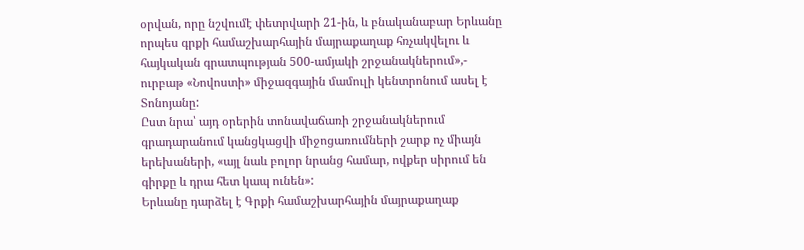օրվան, որը նշվումէ փետրվարի 21-ին, և բնականաբար Երևանը որպես գրքի համաշխարհային մայրաքաղաք հռչակվելու և հայկական գրատպության 500-ամյակի շրջանակներում»,- ուրբաթ «Նովոստի» միջազգային մամուլի կենտրոնում ասել է Տոնոյանը:
Ըստ նրա՝ այդ օրերին տոնավաճառի շրջանակներում գրադարանում կանցկացվի միջոցառումների շարք ոչ միայն երեխաների, «այլ նաև բոլոր նրանց համար, ովքեր սիրում են գիրքը և դրա հետ կապ ունեն»:
Երևանը դարձել է Գրքի համաշխարհային մայրաքաղաք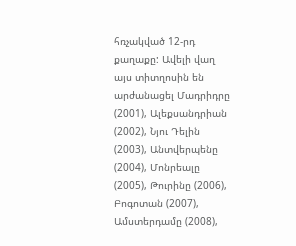հռչակված 12-րդ քաղաքը: Ավելի վաղ այս տիտղոսին են արժանացել Մադրիդրը (2001), Ալեքսանդրիան (2002), Նյու Դելին (2003), Անտվերպենը (2004), Մոնրեալը (2005), Թուրինը (2006), Բոգոտան (2007), Ամստերդամը (2008),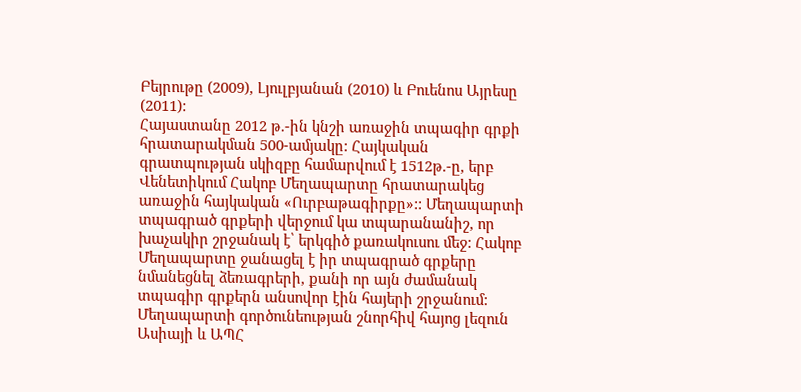Բեյրութը (2009), Լյուլբյանան (2010) և Բուենոս Այրեսը (2011):
Հայաստանը 2012 թ.-ին կնշի առաջին տպագիր գրքի հրատարակման 500-ամյակը: Հայկական գրատպության սկիզբը համարվում է 1512թ.-ը, երբ Վենետիկում Հակոբ Մեղապարտը հրատարակեց առաջին հայկական «Ուրբաթագիրքը»:: Մեղապարտի տպագրած գրքերի վերջում կա տպարանանիշ, որ խաչակիր շրջանակ է՝ երկգիծ քառակուսու մեջ: Հակոբ Մեղապարտը ջանացել է իր տպագրած գրքերը նմանեցնել ձեռագրերի, քանի որ այն ժամանակ տպագիր գրքերն անսովոր էին հայերի շրջանում: Մեղապարտի գործունեության շնորհիվ հայոց լեզուն Ասիայի և ԱՊՀ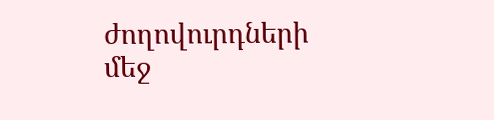ժողովուրդների մեջ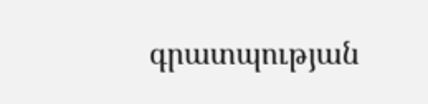գրատպության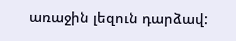առաջին լեզուն դարձավ: